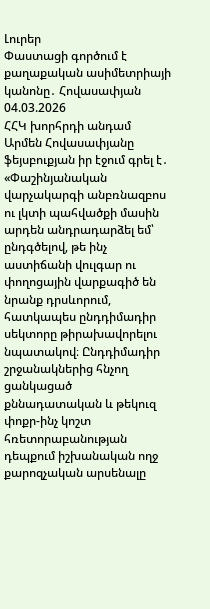Լուրեր
Փաստացի գործում է քաղաքական ասիմետրիայի կանոնը․ Հովասափյան
04.03.2026
ՀՀԿ խորհրդի անդամ Արմեն Հովասափյանը ֆեյսբուքյան իր էջում գրել է․
«Փաշինյանական վարչակարգի անբռնազբոս ու լկտի պահվածքի մասին արդեն անդրադարձել եմ՝ ընդգծելով, թե ինչ աստիճանի վուլգար ու փողոցային վարքագիծ են նրանք դրսևորում, հատկապես ընդդիմադիր սեկտորը թիրախավորելու նպատակով։ Ընդդիմադիր շրջանակներից հնչող ցանկացած քննադատական և թեկուզ փոքր-ինչ կոշտ հռետորաբանության դեպքում իշխանական ողջ քարոզչական արսենալը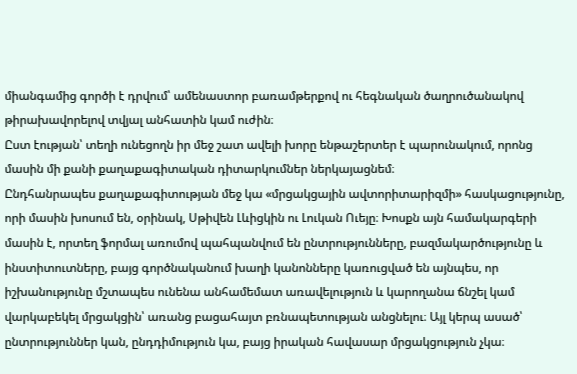միանգամից գործի է դրվում՝ ամենաստոր բառամթերքով ու հեգնական ծաղրուծանակով թիրախավորելով տվյալ անհատին կամ ուժին։
Ըստ էության՝ տեղի ունեցողն իր մեջ շատ ավելի խորը ենթաշերտեր է պարունակում, որոնց մասին մի քանի քաղաքագիտական դիտարկումներ ներկայացնեմ։
Ընդհանրապես քաղաքագիտության մեջ կա «մրցակցային ավտորիտարիզմի» հասկացությունը, որի մասին խոսում են, օրինակ, Սթիվեն Լևիցկին ու Լուկան Ուեյը։ Խոսքն այն համակարգերի մասին է, որտեղ ֆորմալ առումով պահպանվում են ընտրությունները, բազմակարծությունը և ինստիտուտները, բայց գործնականում խաղի կանոնները կառուցված են այնպես, որ իշխանությունը մշտապես ունենա անհամեմատ առավելություն և կարողանա ճնշել կամ վարկաբեկել մրցակցին՝ առանց բացահայտ բռնապետության անցնելու։ Այլ կերպ ասած՝ ընտրություններ կան, ընդդիմություն կա, բայց իրական հավասար մրցակցություն չկա։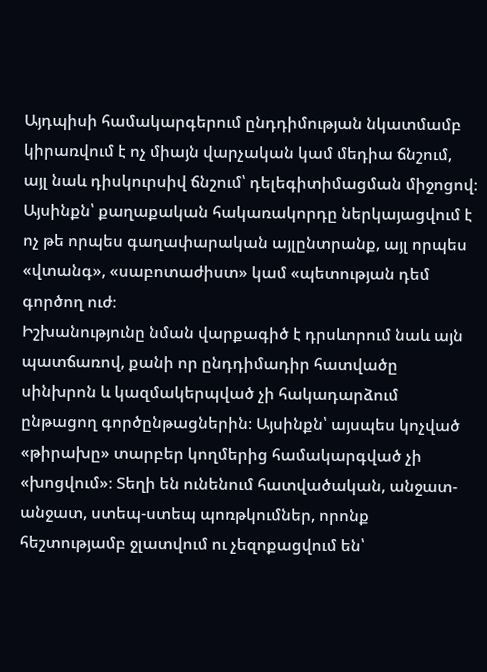Այդպիսի համակարգերում ընդդիմության նկատմամբ կիրառվում է ոչ միայն վարչական կամ մեդիա ճնշում, այլ նաև դիսկուրսիվ ճնշում՝ դելեգիտիմացման միջոցով։ Այսինքն՝ քաղաքական հակառակորդը ներկայացվում է ոչ թե որպես գաղափարական այլընտրանք, այլ որպես «վտանգ», «սաբոտաժիստ» կամ «պետության դեմ գործող ուժ։
Իշխանությունը նման վարքագիծ է դրսևորում նաև այն պատճառով, քանի որ ընդդիմադիր հատվածը սինխրոն և կազմակերպված չի հակադարձում ընթացող գործընթացներին։ Այսինքն՝ այսպես կոչված «թիրախը» տարբեր կողմերից համակարգված չի «խոցվում»։ Տեղի են ունենում հատվածական, անջատ-անջատ, ստեպ-ստեպ պոռթկումներ, որոնք հեշտությամբ ջլատվում ու չեզոքացվում են՝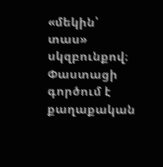«մեկին՝ տաս» սկզբունքով։
Փաստացի գործում է քաղաքական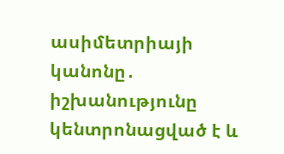ասիմետրիայի կանոնը․ իշխանությունը կենտրոնացված է և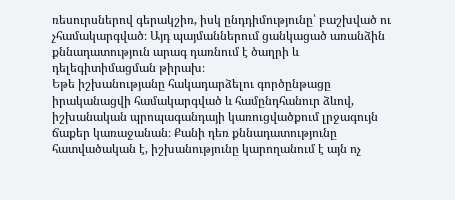ռեսուրսներով գերակշիռ, իսկ ընդդիմությունը՝ բաշխված ու չհամակարգված։ Այդ պայմաններում ցանկացած առանձին քննադատություն արագ դառնում է ծաղրի և դելեգիտիմացման թիրախ։
Եթե իշխանությանը հակադարձելու գործընթացը իրականացվի համակարգված և համընդհանուր ձևով, իշխանական պրոպագանդայի կառուցվածքում լրջագույն ճաքեր կառաջանան։ Քանի դեռ քննադատությունը հատվածական է, իշխանությունը կարողանում է այն ոչ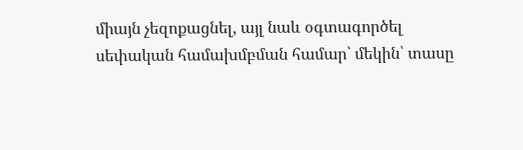միայն չեզոքացնել, այլ նաև օգտագործել սեփական համախմբման համար՝ մեկին՝ տասը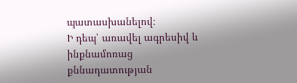պատասխանելով։
Ի դեպ՝ առավել ագրեսիվ և ինքնամոռաց քննադատության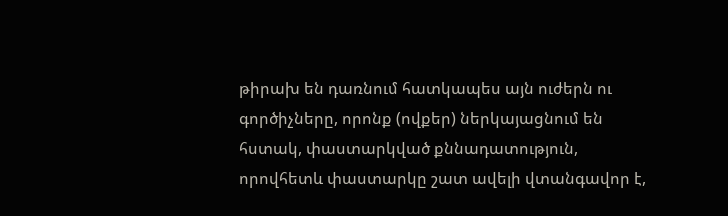թիրախ են դառնում հատկապես այն ուժերն ու գործիչները, որոնք (ովքեր) ներկայացնում են հստակ, փաստարկված քննադատություն, որովհետև փաստարկը շատ ավելի վտանգավոր է,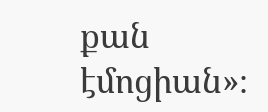քան էմոցիան»։